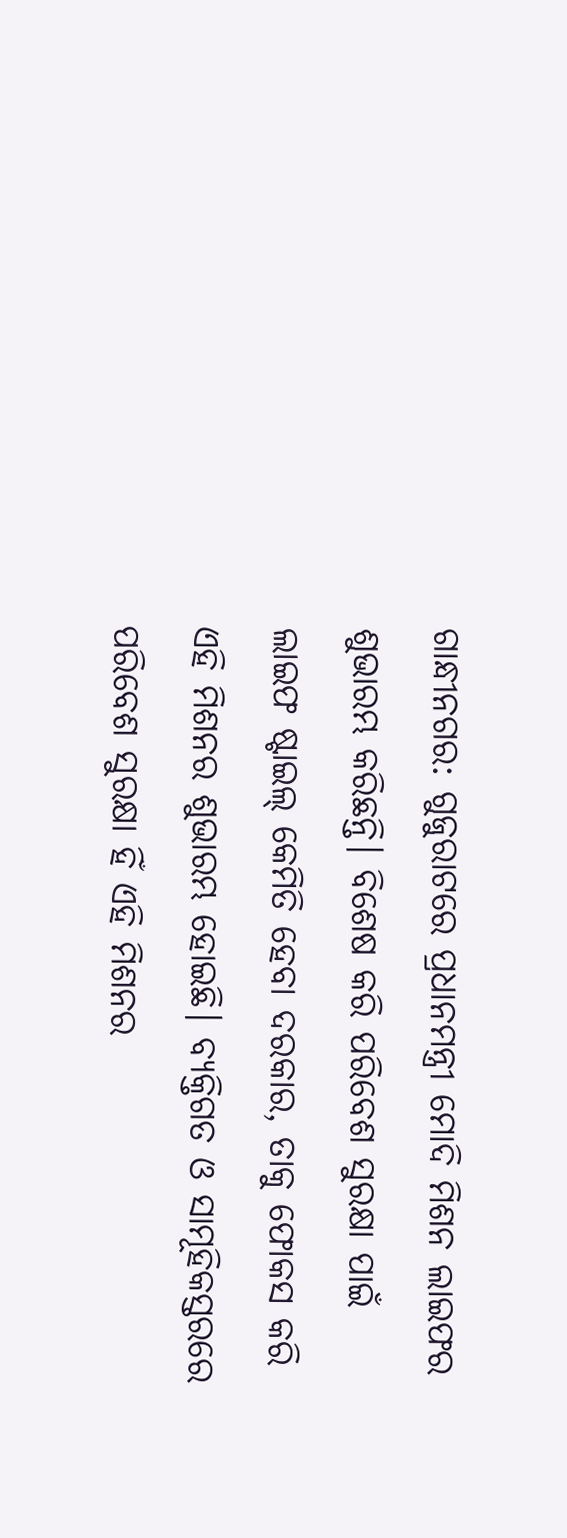ଗାନ୍ଧୀନଗର: ଗୁଜୁରାଟରେ ପ୍ରଧାନମନ୍ତ୍ରୀ ମୋଦି ମିଶନ ଲାଇଫର ଶୁଭାରମ୍ଭ କରିଛନ୍ତି। ବିଶେଷ କରି ପରିବେଶ ସୁରକ୍ଷା ପାଇଁ ଲାଇଫ ଷ୍ଟାଇଲ୍ କେମିତି ହେବା ଦରକାର, ତାକୁ ଫୋକସ କରି ଏହି ମିଶନର ଶୁଭାରମ୍ଭ ହୋଇଛି। ବ୍ୟକ୍ତିଗତ ଓ ସାମୂହିକସ୍ତରରେ ପରିବେଶ ସୁରକ୍ଷା ହିଁ ଏହି ମିଶନର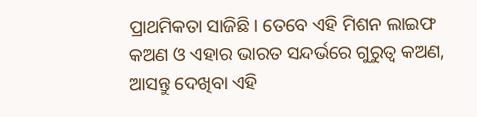ପ୍ରାଥମିକତା ସାଜିଛି। ତେବେ ଏହି ମିଶନ ଲାଇଫ କଅଣ ଓ ଏହାର ଭାରତ ସନ୍ଦର୍ଭରେ ଗୁରୁତ୍ୱ କଅଣ, ଆସନ୍ତୁ ଦେଖିବା ଏହି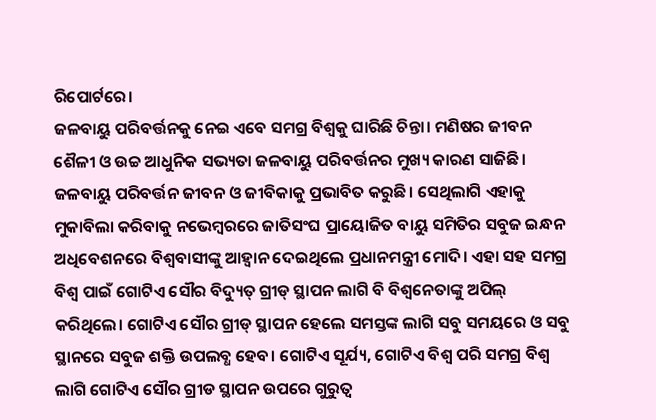ରିପୋର୍ଟରେ।
ଜଳବାୟୁ ପରିବର୍ତ୍ତନକୁ ନେଇ ଏବେ ସମଗ୍ର ବିଶ୍ୱକୁ ଘାରିଛି ଚିନ୍ତା। ମଣିଷର ଜୀବନ ଶୈଳୀ ଓ ଉଚ୍ଚ ଆଧୁନିକ ସଭ୍ୟତା ଜଳବାୟୁ ପରିବର୍ତ୍ତନର ମୁଖ୍ୟ କାରଣ ସାଜିଛି। ଜଳବାୟୁ ପରିବର୍ତ୍ତନ ଜୀବନ ଓ ଜୀବିକାକୁ ପ୍ରଭାବିତ କରୁଛି। ସେଥିଲାଗି ଏହାକୁ ମୁକାବିଲା କରିବାକୁ ନଭେମ୍ୱରରେ ଜାତିସଂଘ ପ୍ରାୟୋଜିତ ବାୟୁ ସମିତିର ସବୁଜ ଇନ୍ଧନ ଅଧିବେଶନରେ ବିଶ୍ୱବାସୀଙ୍କୁ ଆହ୍ୱାନ ଦେଇଥିଲେ ପ୍ରଧାନମନ୍ତ୍ରୀ ମୋଦି। ଏହା ସହ ସମଗ୍ର ବିଶ୍ୱ ପାଇଁ ଗୋଟିଏ ସୌର ବିଦ୍ୟୁତ୍ ଗ୍ରୀଡ୍ ସ୍ଥାପନ ଲାଗି ବି ବିଶ୍ୱନେତାଙ୍କୁ ଅପିଲ୍ କରିଥିଲେ। ଗୋଟିଏ ସୌର ଗ୍ରୀଡ୍ ସ୍ଥାପନ ହେଲେ ସମସ୍ତଙ୍କ ଲାଗି ସବୁ ସମୟରେ ଓ ସବୁ ସ୍ଥାନରେ ସବୁଜ ଶକ୍ତି ଉପଲବ୍ଧ ହେବ। ଗୋଟିଏ ସୂର୍ଯ୍ୟ, ଗୋଟିଏ ବିଶ୍ୱ ପରି ସମଗ୍ର ବିଶ୍ୱ ଲାଗି ଗୋଟିଏ ସୌର ଗ୍ରୀଡ ସ୍ଥାପନ ଉପରେ ଗୁରୁତ୍ୱ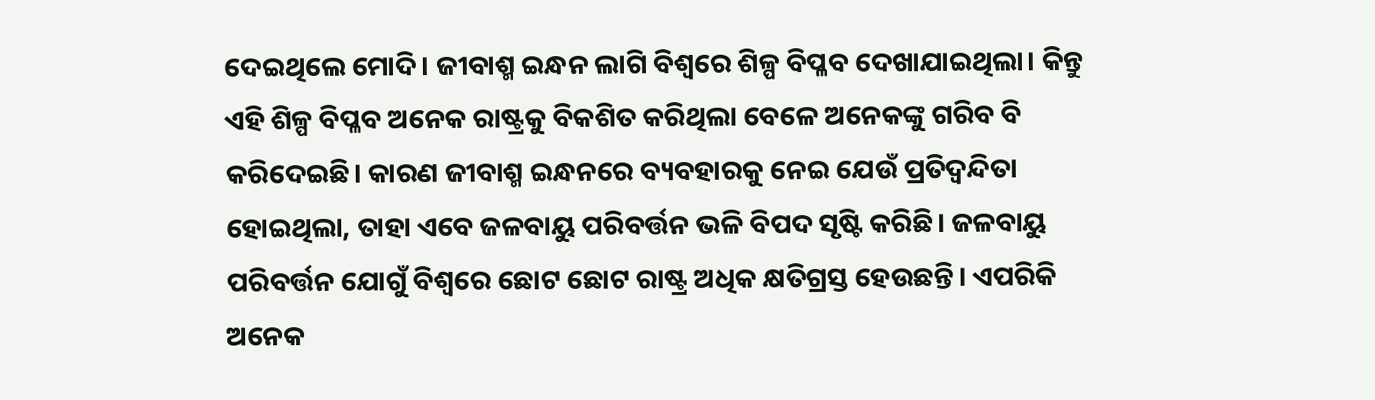ଦେଇଥିଲେ ମୋଦି। ଜୀବାଶ୍ମ ଇନ୍ଧନ ଲାଗି ବିଶ୍ୱରେ ଶିଳ୍ପ ବିପ୍ଳବ ଦେଖାଯାଇଥିଲା। କିନ୍ତୁ ଏହି ଶିଳ୍ପ ବିପ୍ଳବ ଅନେକ ରାଷ୍ଟ୍ରକୁ ବିକଶିତ କରିଥିଲା ବେଳେ ଅନେକଙ୍କୁ ଗରିବ ବି କରିଦେଇଛି। କାରଣ ଜୀବାଶ୍ମ ଇନ୍ଧନରେ ବ୍ୟବହାରକୁ ନେଇ ଯେଉଁ ପ୍ରତିଦ୍ୱନ୍ଦିତା ହୋଇଥିଲା, ତାହା ଏବେ ଜଳବାୟୁ ପରିବର୍ତ୍ତନ ଭଳି ବିପଦ ସୃଷ୍ଟି କରିଛି। ଜଳବାୟୁ ପରିବର୍ତ୍ତନ ଯୋଗୁଁ ବିଶ୍ୱରେ ଛୋଟ ଛୋଟ ରାଷ୍ଟ୍ର ଅଧିକ କ୍ଷତିଗ୍ରସ୍ତ ହେଉଛନ୍ତି। ଏପରିକି ଅନେକ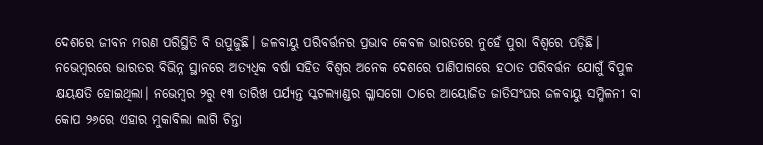ଦେଶରେ ଜୀବନ ମରଣ ପରିସ୍ଥିତି ବି ଉପୁଜୁଛି। ଜଳବାୟୁ ପରିବର୍ତ୍ତନର ପ୍ରଭାବ କେବଳ ଭାରତରେ ନୁହେଁ ପୁରା ବିଶ୍ୱରେ ପଡ଼ିଛି। ନଭେମ୍ୱରରେ ଭାରତର ବିଭିନ୍ନ ସ୍ଥାନରେ ଅତ୍ୟଧିକ ବର୍ଷା ସହିତ ବିଶ୍ୱର ଅନେକ ଦେଶରେ ପାଣିପାଗରେ ହଠାତ ପରିବର୍ତ୍ତନ ଯୋଗୁଁ ବିପୁଳ କ୍ଷୟକ୍ଷତି ହୋଇଥିଲା। ନଭେମ୍ୱର ୨ରୁ ୧୩ ତାରିଖ ପର୍ଯ୍ୟନ୍ତ ସ୍କଟଲ୍ୟାଣ୍ଡର ଗ୍ଳାସଗୋ ଠାରେ ଆୟୋଜିତ ଜାତିସଂଘର ଜଳବାୟୁ ସମ୍ମିଳନୀ ବା କୋପ ୨୬ରେ ଏହାର ମୁକାବିଲା ଲାଗି ଚିନ୍ତା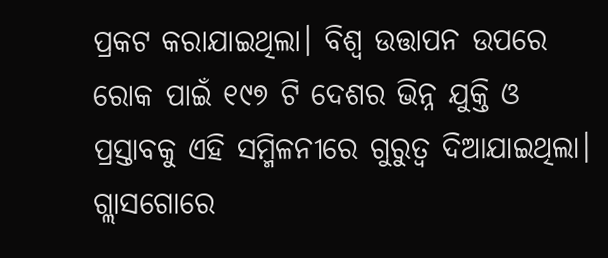ପ୍ରକଟ କରାଯାଇଥିଲା। ବିଶ୍ୱ ଉତ୍ତାପନ ଉପରେ ରୋକ ପାଇଁ ୧୯୭ ଟି ଦେଶର ଭିନ୍ନ ଯୁକ୍ତି ଓ ପ୍ରସ୍ତାବକୁ ଏହି ସମ୍ମିଳନୀରେ ଗୁରୁତ୍ୱ ଦିଆଯାଇଥିଲା। ଗ୍ଲାସଗୋରେ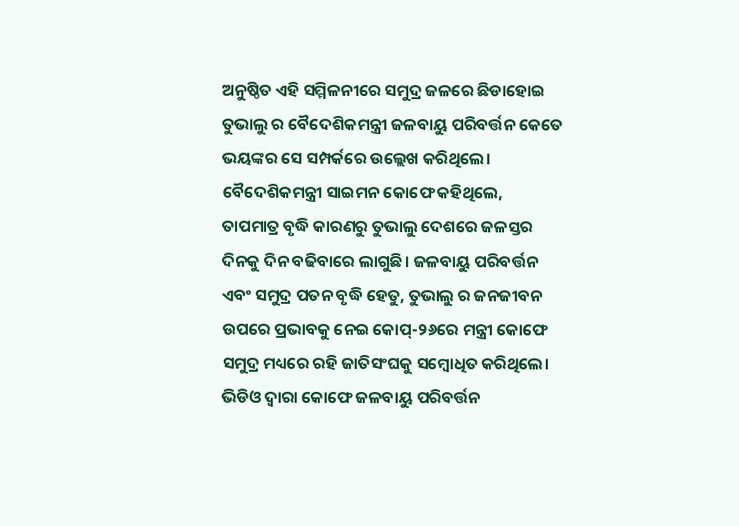ଅନୁଷ୍ଠିତ ଏହି ସମ୍ମିଳନୀରେ ସମୁଦ୍ର ଜଳରେ ଛିଡାହୋଇ ତୁଭାଲୁ ର ବୈଦେଶିକମନ୍ତ୍ରୀ ଜଳବାୟୁ ପରିବର୍ତ୍ତନ କେତେ ଭୟଙ୍କର ସେ ସମ୍ପର୍କରେ ଉଲ୍ଲେଖ କରିଥିଲେ। ବୈଦେଶିକମନ୍ତ୍ରୀ ସାଇମନ କୋଫେ କହିଥିଲେ, ତାପମାତ୍ର ବୃଦ୍ଧି କାରଣରୁ ତୁଭାଲୁ ଦେଶରେ ଜଳସ୍ତର ଦିନକୁ ଦିନ ବଢିବାରେ ଲାଗୁଛି। ଜଳବାୟୁ ପରିବର୍ତ୍ତନ ଏବଂ ସମୁଦ୍ର ପତନ ବୃଦ୍ଧି ହେତୁ, ତୁଭାଲୁ ର ଜନଜୀବନ ଉପରେ ପ୍ରଭାବକୁ ନେଇ କୋପ୍-୨୬ରେ ମନ୍ତ୍ରୀ କୋଫେ ସମୁଦ୍ର ମଧ୍ୟରେ ରହି ଜାତିସଂଘକୁ ସମ୍ୱୋଧିତ କରିଥିଲେ। ଭିଡିଓ ଦ୍ୱାରା କୋଫେ ଜଳବାୟୁ ପରିବର୍ତ୍ତନ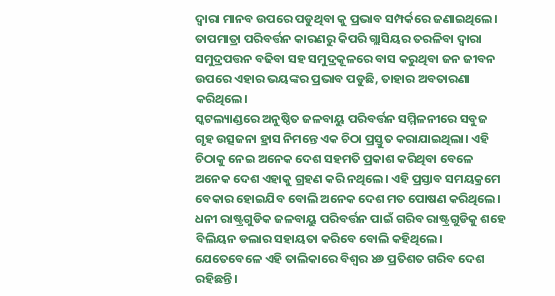ଦ୍ୱାରା ମାନବ ଉପରେ ପଡୁଥିବା କୁ ପ୍ରଭାବ ସମ୍ପର୍କରେ ଜଣାଇଥିଲେ। ତାପମାତ୍ରା ପରିବର୍ତ୍ତନ କାରଣରୁ କିପରି ଗ୍ଲାସିୟର ତରଳିବା ଦ୍ୱାରା ସମୁଦ୍ରପତ୍ତନ ବଢିବା ସହ ସମୁଦ୍ରକୂଳରେ ବାସ କରୁଥିବା ଜନ ଜୀବନ ଉପରେ ଏହାର ଭୟଙ୍କର ପ୍ରଭାବ ପଡୁଛି, ତାହାର ଅବତାରଣା କରିଥିଲେ।
ସ୍କଟଲ୍ୟାଣ୍ଡରେ ଅନୁଷ୍ଠିତ ଜଳବାୟୁ ପରିବର୍ତ୍ତନ ସମ୍ମିଳନୀରେ ସବୁଜ ଗୃହ ଉତ୍ସଜନା ହ୍ରାସ ନିମନ୍ତେ ଏକ ଚିଠା ପ୍ରସ୍ତୁତ କରାଯାଇଥିଲା। ଏହି ଚିଠାକୁ ନେଇ ଅନେକ ଦେଶ ସହମତି ପ୍ରକାଶ କରିଥିବା ବେଳେ ଅନେକ ଦେଶ ଏହାକୁ ଗ୍ରହଣ କରି ନଥିଲେ। ଏହି ପ୍ରସ୍ତାବ ସମୟକ୍ରମେ ବେକାର ହୋଇଯିବ ବୋଲି ଅନେକ ଦେଶ ମତ ପୋଷଣ କରିଥିଲେ। ଧନୀ ରାଷ୍ଟ୍ରଗୁଡିକ ଜଳବାୟୁ ପରିବର୍ତ୍ତନ ପାଇଁ ଗରିବ ରାଷ୍ଟ୍ରଗୁଡିକୁ ଶହେ ବିଲିୟନ ଡଲାର ସହାୟତା କରିବେ ବୋଲି କହିଥିଲେ। ଯେତେବେଳେ ଏହି ତାଲିକାରେ ବିଶ୍ୱର ୪୬ ପ୍ରତିଶତ ଗରିବ ଦେଶ ରହିଛନ୍ତି।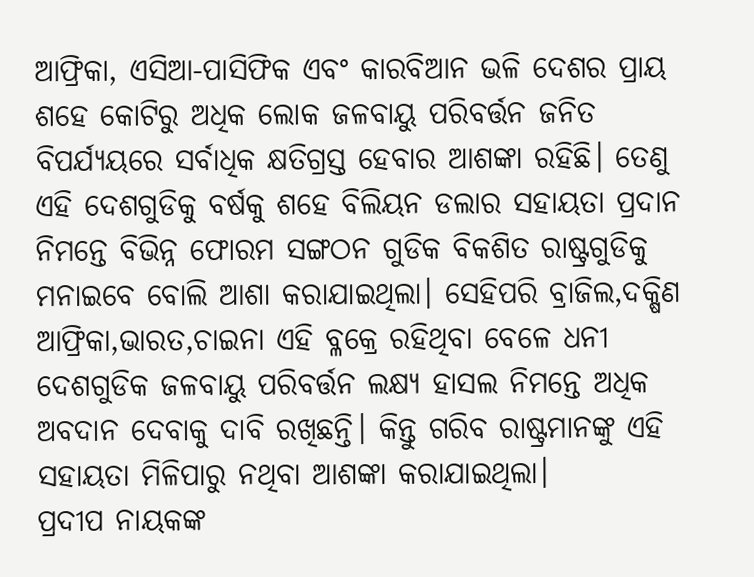ଆଫ୍ରିକା, ଏସିଆ-ପାସିଫିକ ଏବଂ କାରବିଆନ ଭଳି ଦେଶର ପ୍ରାୟ ଶହେ କୋଟିରୁ ଅଧିକ ଲୋକ ଜଳବାୟୁ ପରିବର୍ତ୍ତନ ଜନିତ ବିପର୍ଯ୍ୟୟରେ ସର୍ବାଧିକ କ୍ଷତିଗ୍ରସ୍ତ ହେବାର ଆଶଙ୍କା ରହିଛି। ତେଣୁ ଏହି ଦେଶଗୁଡିକୁ ବର୍ଷକୁ ଶହେ ବିଲିୟନ ଡଲାର ସହାୟତା ପ୍ରଦାନ ନିମନ୍ତେ ବିଭିନ୍ନ ଫୋରମ ସଙ୍ଗଠନ ଗୁଡିକ ବିକଶିତ ରାଷ୍ଟ୍ରଗୁଡିକୁ ମନାଇବେ ବୋଲି ଆଶା କରାଯାଇଥିଲା। ସେହିପରି ବ୍ରାଜିଲ,ଦକ୍ଷିଣ ଆଫ୍ରିକା,ଭାରତ,ଚାଇନା ଏହି ବ୍ଳକ୍ରେ ରହିଥିବା ବେଳେ ଧନୀ ଦେଶଗୁଡିକ ଜଳବାୟୁ ପରିବର୍ତ୍ତନ ଲକ୍ଷ୍ୟ ହାସଲ ନିମନ୍ତେ ଅଧିକ ଅବଦାନ ଦେବାକୁ ଦାବି ରଖିଛନ୍ତି। କିନ୍ତୁ ଗରିବ ରାଷ୍ଟ୍ରମାନଙ୍କୁ ଏହି ସହାୟତା ମିଳିପାରୁ ନଥିବା ଆଶଙ୍କା କରାଯାଇଥିଲା।
ପ୍ରଦୀପ ନାୟକଙ୍କ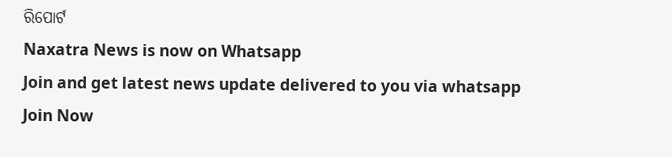ରିପୋର୍ଟ
Naxatra News is now on Whatsapp
Join and get latest news update delivered to you via whatsapp
Join Now